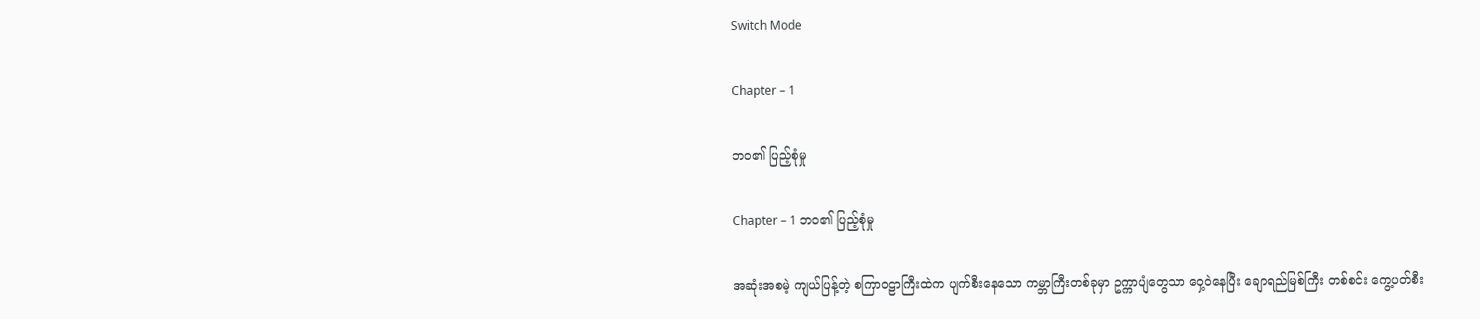Switch Mode

Chapter – 1

ဘဝ၏ ပြည့်စုံမှု

Chapter – 1 ဘဝ၏ ပြည့်စုံမှု

အဆုံးအစမဲ့ ကျယ်ပြန့်တဲ့ စကြာဝဠာကြီးထဲက ပျက်စီးနေသော ကမ္ဘာကြီးတစ်ခုမှာ ဥက္ကာပျံတွေသာ ဝှေ့ဝဲနေပြီး ချောရည်မြစ်ကြီး တစ်စင်း ကွေ့ပတ်စီး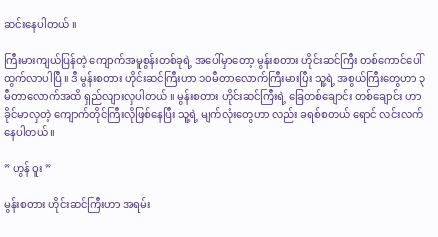ဆင်းနေပါတယ် ။

ကြီးမားကျယ်ပြန်တဲ့ ကျောက်အမူစွန်းတစ်ခုရဲ့ အပေါ်မှာတော့ မွန်းစတား ဟိုင်းဆင်ကြီး တစ်ကောင်ပေါ်ထွက်လာပါပြီ ။ ဒီ မွန်းစတား ဟိုင်းဆင်ကြီးဟာ ၁၀မီတာလောက်ကြီးမားပြီး သူ့ရဲ့ အစွယ်ကြီးတွေဟာ ၃မီတာလောက်အထိ ရှည်လျားလှပါတယ် ။ မွန်းစတား ဟိုင်းဆင်ကြီးရဲ့ ခြေတစ်ချောင်း တစ်ချောင်း ဟာ ခိုင်မာလှတဲ့ ကျောက်တိုင်ကြီးလိုဖြစ်နေပြီး သူ့ရဲ့ မျက်လုံးတွေဟာ လည်း ခရစ်စတယ် ရောင် လင်းလက်နေပါတယ် ။

” ဟွန် ဝူး ”

မွန်းစတား ဟိုင်းဆင်ကြီးဟာ အရမ်း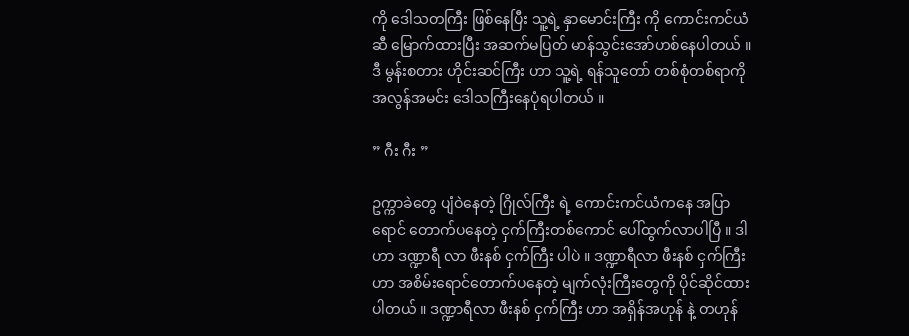ကို ဒေါသတကြီး ဖြစ်နေပြီး သူ့ရဲ့ နှာမောင်းကြီး ကို ကောင်းကင်ယံ ဆီ မြောက်ထားပြီး အဆက်မပြတ် မာန်သွင်းအော်ဟစ်နေပါတယ် ။ ဒီ မွန်းစတား ဟိုင်းဆင်ကြီး ဟာ သူ့ရဲ့ ရန်သူတော် တစ်စုံတစ်ရာကို အလွန်အမင်း ဒေါသကြီးနေပုံရပါတယ် ။

” ဂီး ဂီး ”

ဥက္ကာခဲတွေ ပျံဝဲနေတဲ့ ဂြိုလ်ကြီး ရဲ့ ကောင်းကင်ယံကနေ အပြာရောင် တောက်ပနေတဲ့ ငှက်ကြီးတစ်ကောင် ပေါ်ထွက်လာပါပြီ ။ ဒါဟာ ဒဏ္ဍာရီ လာ ဖီးနစ် ငှက်ကြီး ပါပဲ ။ ဒဏ္ဍာရီလာ ဖီးနစ် ငှက်ကြီး ဟာ အစိမ်းရောင်တောက်ပနေတဲ့ မျက်လုံးကြီးတွေကို ပိုင်ဆိုင်ထားပါတယ် ။ ဒဏ္ဍာရီလာ ဖီးနစ် ငှက်ကြီး ဟာ အရှိန်အဟုန် နဲ့ တဟုန်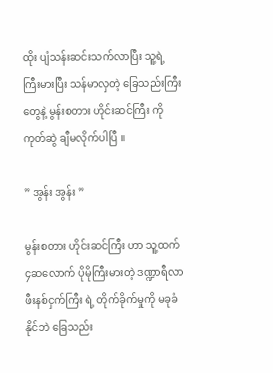ထိုး ပျံသန်းဆင်းသက်လာပြီး သူ့ရဲ့ ကြီးမားပြီး သန်မာလှတဲ့ ခြေသည်းကြီးတွေနဲ့ မွန်းစတား ဟိုင်းဆင်ကြီး ကို ကုတ်ဆွဲ ချီမလိုက်ပါပြီ ။

” အွန်း အွန်း ”

မွန်းစတား ဟိုင်းဆင်ကြီး ဟာ သူ့ထက် ၄ဆလောက် ပိုမိုကြီးမားတဲ့ ဒဏ္ဍာရီလာ ဖီးနစ်ငှက်ကြီး ရဲ့ တိုက်ခိုက်မှုကို မခုခံနိုင်ဘဲ ခြေသည်း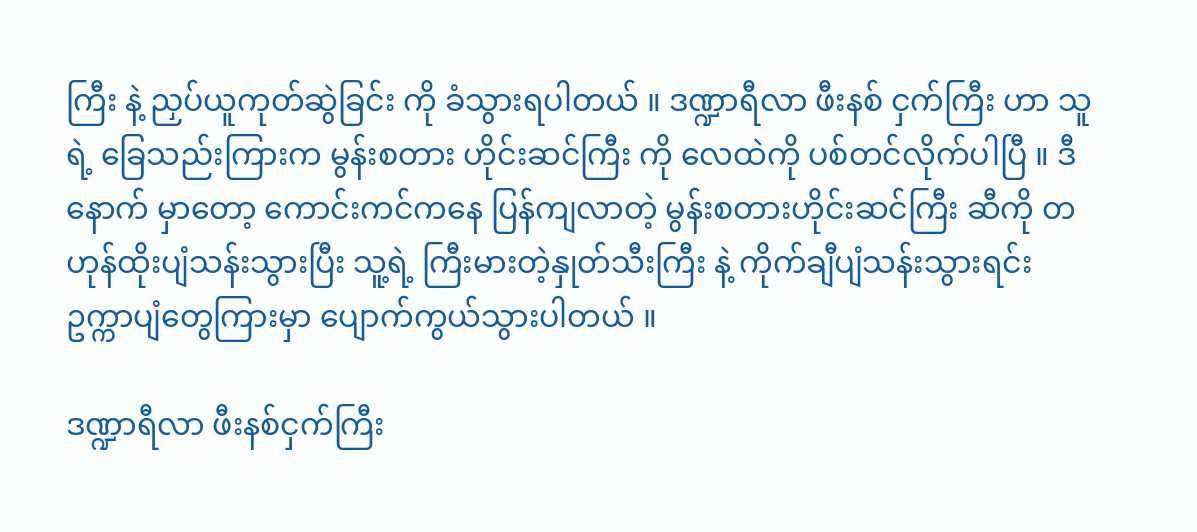ကြီး နဲ့ ညှပ်ယူကုတ်ဆွဲခြင်း ကို ခံသွားရပါတယ် ။ ဒဏ္ဍာရီလာ ဖီးနစ် ငှက်ကြီး ဟာ သူရဲ့ ခြေသည်းကြားက မွန်းစတား ဟိုင်းဆင်ကြီး ကို လေထဲကို ပစ်တင်လိုက်ပါပြီ ။ ဒီနောက် မှာတော့ ကောင်းကင်ကနေ ပြန်ကျလာတဲ့ မွန်းစတားဟိုင်းဆင်ကြီး ဆီကို တဟုန်ထိုးပျံသန်းသွားပြီး သူ့ရဲ့ ကြီးမားတဲ့နှုတ်သီးကြီး နဲ့ ကိုက်ချီပျံသန်းသွားရင်း ဥက္ကာပျံတွေကြားမှာ ပျောက်ကွယ်သွားပါတယ် ။

ဒဏ္ဍာရီလာ ဖီးနစ်ငှက်ကြီး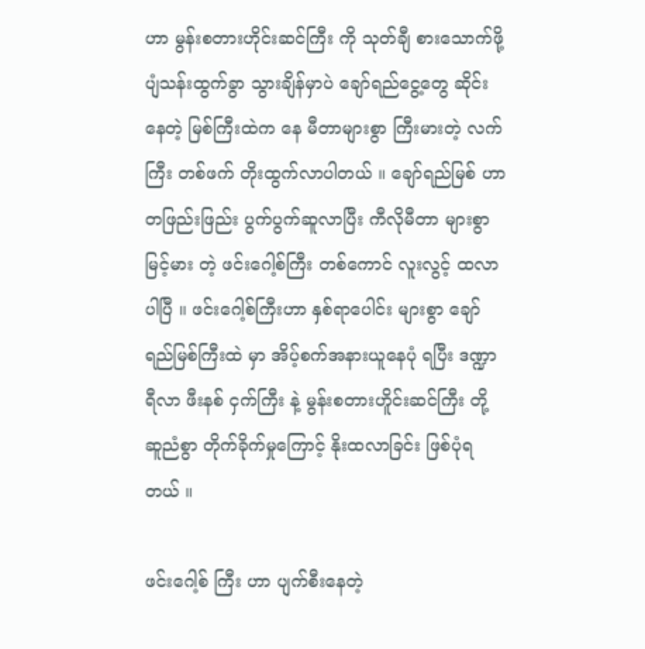ဟာ မွန်းစတားဟိုင်းဆင်ကြီး ကို သုတ်ချီ စားသောက်ဖို့ ပျံသန်းထွက်ခွာ သွားချိန်မှာပဲ ချော်ရည်ငွေ့တွေ ဆိုင်းနေတဲ့ မြစ်ကြီးထဲက နေ မီတာများစွာ ကြီးမားတဲ့ လက်ကြီး တစ်ဖက် တိုးထွက်လာပါတယ် ။ ချော်ရည်မြစ် ဟာ တဖြည်းဖြည်း ပွက်ပွက်ဆူလာပြီး ကီလိုမီတာ များစွာမြင့်မား တဲ့ ဖင်းဂေါ့စ်ကြီး တစ်ကောင် လူးလွင့် ထလာပါပြီ ။ ဖင်းဂေါ့စ်ကြီးဟာ နှစ်ရာပေါင်း များစွာ ချော်ရည်မြစ်ကြီးထဲ မှာ အိပ့်စက်အနားယူနေပုံ ရပြီး ဒဏ္ဍာရီလာ ဖီးနစ် ငှက်ကြီး နဲ့ မွန်းစတားဟိူင်းဆင်ကြီး တို့ ဆူညံစွာ တိုက်ခိုက်မှုကြောင့် နိုးထလာခြင်း ဖြစ်ပုံရတယ် ။

ဖင်းဂေါ့စ် ကြီး ဟာ ပျက်စီးနေတဲ့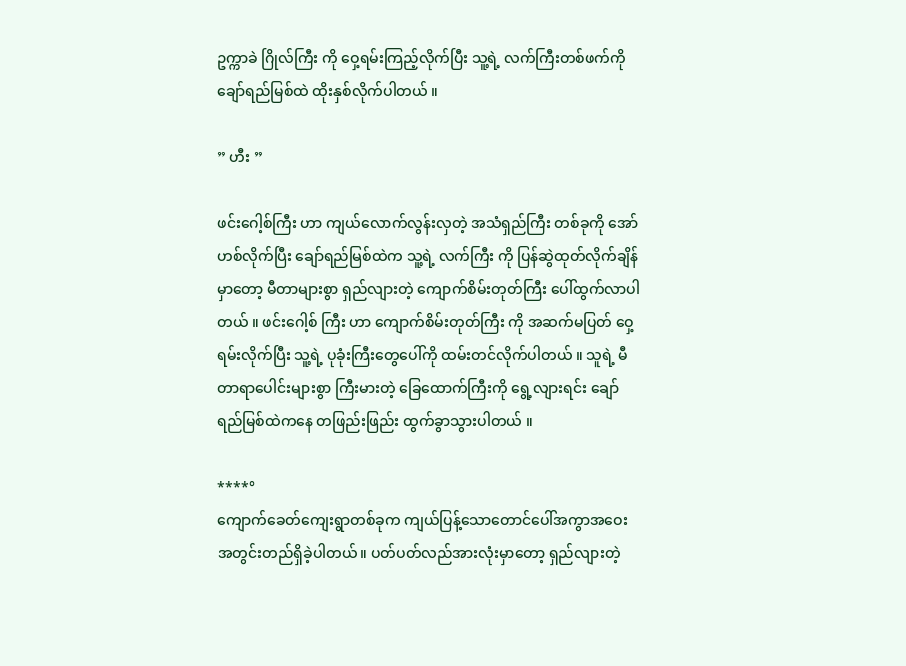ဥက္ကာခဲ ဂြိုလ်ကြီး ကို ဝှေ့ရမ်းကြည့်လိုက်ပြီး သူ့ရဲ့ လက်ကြီးတစ်ဖက်ကို ချော်ရည်မြစ်ထဲ ထိုးနှစ်လိုက်ပါတယ် ။

” ဟီး ”

ဖင်းဂေါ့စ်ကြီး ဟာ ကျယ်လောက်လွန်းလှတဲ့ အသံရှည်ကြီး တစ်ခုကို အော်ဟစ်လိုက်ပြီး ချော်ရည်မြစ်ထဲက သူ့ရဲ့ လက်ကြီး ကို ပြန်ဆွဲထုတ်လိုက်ချိန်မှာတော့ မီတာများစွာ ရှည်လျားတဲ့ ကျောက်စိမ်းတုတ်ကြီး ပေါ်ထွက်လာပါတယ် ။ ဖင်းဂေါ့စ် ကြီး ဟာ ကျောက်စိမ်းတုတ်ကြီး ကို အဆက်မပြတ် ဝှေ့ရမ်းလိုက်ပြီး သူ့ရဲ့ ပုခုံးကြီးတွေပေါ်ကို ထမ်းတင်လိုက်ပါတယ် ။ သူရဲ့ မီတာရာပေါင်းများစွာ ကြီးမားတဲ့ ခြေထောက်ကြီးကို ရွေ့လျားရင်း ချော်ရည်မြစ်ထဲကနေ တဖြည်းဖြည်း ထွက်ခွာသွားပါတယ် ။

****°
ကျောက်ခေတ်ကျေးရွာတစ်ခုက ကျယ်ပြန့်သောတောင်ပေါ်အကွာအဝေးအတွင်းတည်ရှိခဲ့ပါတယ်။ ပတ်ပတ်လည်အားလုံးမှာတော့ ရှည်လျားတဲ့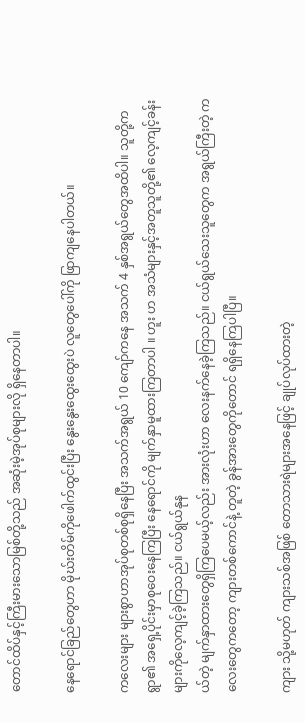တောင်ထိပ်နှင့်ကြီးမားသောမြစ်တို့သည် အဆုံးမဲ့အုပ်စုများလို ရှိနေတာပါ။

နေရောင်ခြည်တွေဟာ မိုဃ်းတိမ်ကိုဖေါက်ထွင်းပြီး နွေးနွေးထွေးထွေးပဲ လူတွေပေါ်ကို ဖြာကျနေပါတယ်။

ကလေးများ များစွာဟာအုပ်စုတစ်စုရှိနေပြီး အသက်အရွယ် 10 ကျော်ကနေ အသက် 4 နှစ်အရွယ်တွေအထိပါ။ သူတို့ကရွာ၏ အရှေ့ပိုင်းမှာစုဝေးနေကြပြီး နေရောင်ကို မျက်နှာမူထားကြတာပါ ။ ဟူး ဟ အသံများနှင့်အတူသူတို့၏ လေ့ကျင့်ခန်းများကိုလေ့ကျင့်ခဲ့ကြသည်။ ငယ်ရွယ်နုန
ယ်တဲ့ မျက်နှာထားတွေရှိကြပေမယ့်လည်း အားလုံးဟာ လေးနက်နေခဲ့ကြသည်။ ငယ်ရွယ်သေးသူတွေက အရွယ်ကြီးတဲ့ ကလေးတွေကတော့ ကျားတစ်ကောင်နဲ့ တူတဲ့ ခွန်အားတွေကိုတောင် ရရှိနေကြပါပြီ။

ကျား သို့မဟုတ် ကျားသစ်အဖြစ် တောသားရဲများအနေဖြင့် ချုပ်လုပ်ထားတဲ့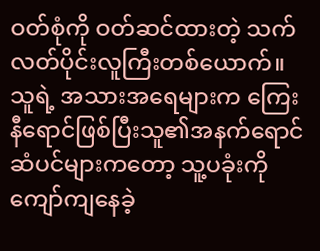ဝတ်စုံကို ဝတ်ဆင်ထားတဲ့ သက်လတ်ပိုင်းလူကြီးတစ်ယောက်။ သူရဲ့ အသားအရေများက ကြေးနီရောင်ဖြစ်ပြီးသူ၏အနက်ရောင်ဆံပင်များကတော့ သူ့ပခုံးကိုကျော်ကျနေခဲ့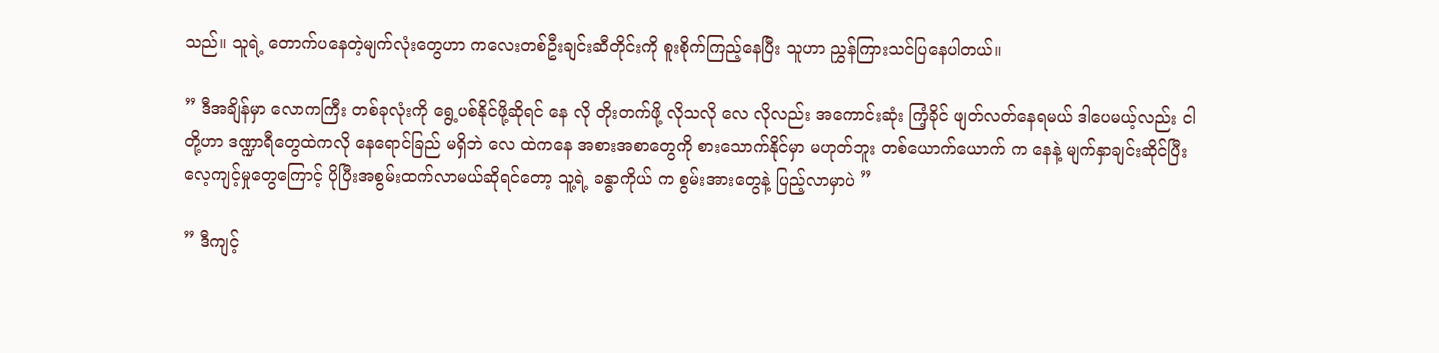သည်။ သူရဲ့ တောက်ပနေတဲ့မျက်လုံးတွေဟာ ကလေးတစ်ဦးချင်းဆီတိုင်းကို စူးစိုက်ကြည့်နေပြီး သူဟာ ညွှန်ကြားသင်ပြနေပါတယ်။

” ဒီအချိန်မှာ လောကကြီး တစ်ခုလုံးကို ရွေ့ပစ်နိုင်ဖို့ဆိုရင် နေ လို တိုးတက်ဖို့ လိုသလို လေ လိုလည်း အကောင်းဆုံး ကြံ့ခိုင် ဖျတ်လတ်နေရမယ် ဒါပေမယ့်လည်း ငါတို့ဟာ ဒဏ္ဍာရီတွေထဲကလို နေရောင်ခြည် မရှိဘဲ လေ ထဲကနေ အစားအစာတွေကို စားသောက်နိုင်မှာ မဟုတ်ဘူး တစ်ယောက်ယောက် က နေနဲ့ မျက်နှာချင်းဆိုင်ပြီး လေ့ကျင့်မှုတွေကြောင့် ပိုပြီးအစွမ်းထက်လာမယ်ဆိုရင်တော့ သူ့ရဲ့ ခန္ဓာကိုယ် က စွမ်းအားတွေနဲ့ ပြည့်လာမှာပဲ ”

” ဒီကျင့်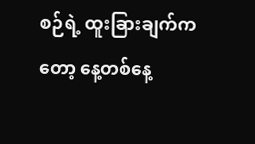စဉ်ရဲ့ ထူးခြားချက်ကတော့ နေ့တစ်နေ့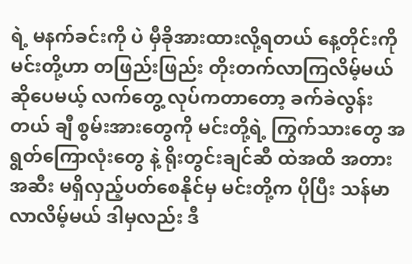ရဲ့ မနက်ခင်းကို ပဲ မှီခိုအားထားလို့ရတယ် နေ့တိုင်းကို မင်းတို့ဟာ တဖြည်းဖြည်း တိုးတက်လာကြလိမ့်မယ် ဆိုပေမယ့် လက်တွေ့ လုပ်ကတာတော့ ခက်ခဲလွန်းတယ် ချီ စွမ်းအားတွေကို မင်းတို့ရဲ့ ကြွက်သားတွေ အရွတ်ကြောလုံးတွေ နဲ့ ရိုးတွင်းချင်ဆီ ထဲအထိ အတားအဆီး မရှိလှည့်ပတ်စေနိုင်မှ မင်းတို့က ပိုပြီး သန်မာလာလိမ့်မယ် ဒါမှလည်း ဒီ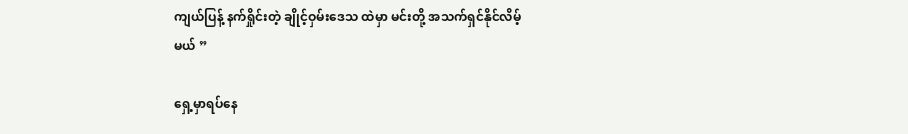ကျယ်ပြန့် နက်ရှိုင်းတဲ့ ချိုင့်ဝှမ်းဒေသ ထဲမှာ မင်းတို့ အသက်ရှင်နိုင်လိမ့်မယ် ”

ရှေ့မှာရပ်နေ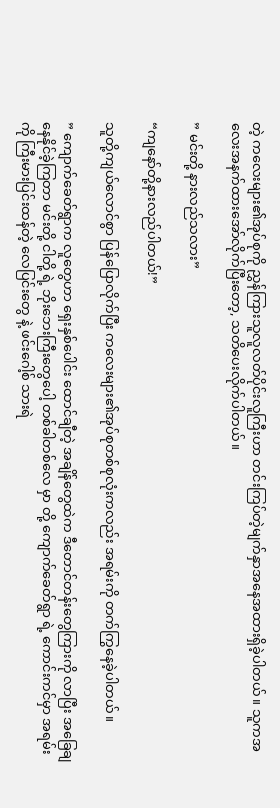တဲ့ ကလေးများ၏အုပ်စုကို ညွှန်ကြားသူလူလတ်ပိုင်းလူကြီးဟာ တင်းကြပ်တဲ့မျက်နှာအနေအထားရှိခဲ့ပါတယ်။ သူကအလေးအနက်ထားအော်လိုက်ပြီးတော့, သတိပေးလိုက်ပါတယ်။

” မင်းတို့ နားလည်သလား”

“ကျနော်တို့နားလည်ပါတယ်!”

သူတို့ကျယ်လောင်စွာ ပြန်ပြောလိုက်ပြီး ကလေးများ၏အုပ်စုတစ်စုလုံးကလည်း အရမ်းကို တက်ကြွနေခဲ့ပါတယ်။

” ကျောက်ခေတ်ရွာက လူတွေဟာ ရှေးနှစ်ပေါင်း ထောင်ချီတဲ့ အချိန်တွေထဲက ဒီတောင်တန်းတွေကြားကို လာပြီး အခြေချနေနိုင်ခဲ့ကြတာ မင်းတို့ ငါတို့ ရဲ့ ဘိုးဘေးကြီးတွေပေါ့ တစ်ခါတစ်လေ မှာ တို့ ကျောက်ခေတ်ရွာ ရဲ့ ကောင်းကင်မှာ အရမ်းကို ကြီးမားပြင်းထန်တဲ့ လေပြင်းတွေ နဲ့ ဖင်းဂေါ့စ် သားရဲ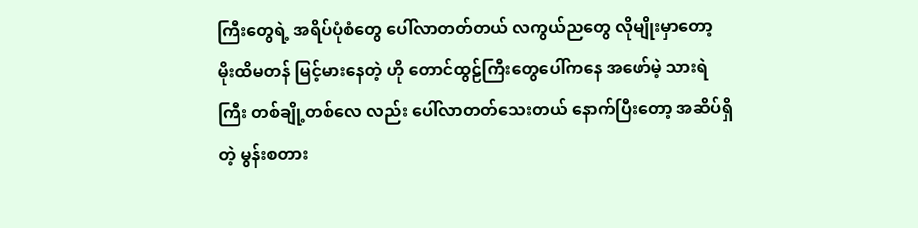ကြီးတွေရဲ့ အရိပ်ပုံစံတွေ ပေါ်လာတတ်တယ် လကွယ်ညတွေ လိုမျိုးမှာတော့ မိုးထိမတန် မြင့်မားနေတဲ့ ဟို တောင်ထွဠ်ကြီးတွေပေါ်ကနေ အဖော်မဲ့ သားရဲကြီး တစ်ချို့တစ်လေ လည်း ပေါ်လာတတ်သေးတယ် နောက်ပြီးတော့ အဆိပ်ရှိတဲ့ မွန်းစတား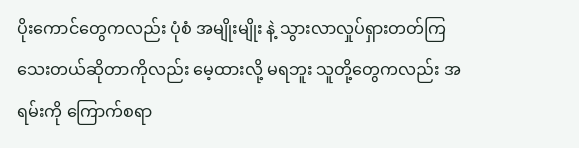ပိုးကောင်တွေကလည်း ပုံစံ အမျိုးမျိုး နဲ့ သွားလာလှုပ်ရှားတတ်ကြသေးတယ်ဆိုတာကိုလည်း မေ့ထားလို့ မရဘူး သူတို့တွေကလည်း အရမ်းကို ကြောက်စရာ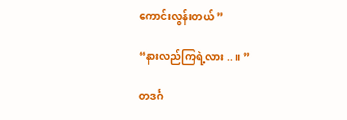ကောင်းလွန်းတယ် ”

“နားလည်ကြရဲ့လား ..။ ”

တဒင်္ဂ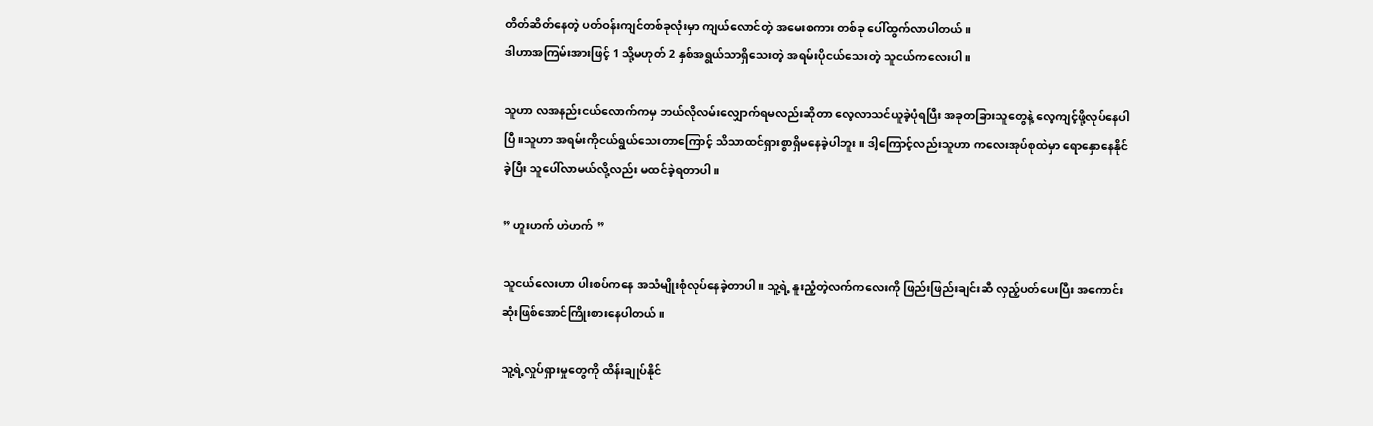တိတ်ဆိတ်နေတဲ့ ပတ်ဝန်းကျင်တစ်ခုလုံးမှာ ကျယ်လောင်တဲ့ အမေးစကား တစ်ခု ပေါ်ထွက်လာပါတယ် ။
ဒါဟာအကြမ်းအားဖြင့် 1 သို့မဟုတ် 2 နှစ်အရွယ်သာရှိသေးတဲ့ အရမ်းပိုငယ်သေးတဲ့ သူငယ်ကလေးပါ။

သူဟာ လအနည်းငယ်လောက်ကမှ ဘယ်လိုလမ်းလျှောက်ရမလည်းဆိုတာ လေ့လာသင်ယူခဲ့ပုံရပြီး အခုတခြားသူတွေနဲ့ လေ့ကျင့်ဖို့လုပ်နေပါပြီ။သူဟာ အရမ်းကိုငယ်ရွယ်သေးတာကြောင့် သိသာထင်ရှားစွာရှိမနေခဲ့ပါဘူး။ ဒါ့ကြောင့်လည်းသူဟာ ကလေးအုပ်စုထဲမှာ ရောနှောနေနိုင်ခဲ့ပြီး သူပေါ်လာမယ်လို့လည်း မထင်ခဲ့ရတာပါ။

” ဟူးဟက် ဟဲဟက် ”

သူငယ်လေးဟာ ပါးစပ်ကနေ အသံမျိုးစုံလုပ်နေခဲ့တာပါ။ သူ့ရဲ့ နူးညံ့တဲ့လက်ကလေးကို ဖြည်းဖြည်းချင်းဆီ လှည့်ပတ်ပေးပြီး အကောင်းဆုံးဖြစ်အောင်ကြိုးစားနေပါတယ်။

သူ့ရဲ့လှုပ်ရှားမှုတွေကို ထိန်းချုပ်နိုင်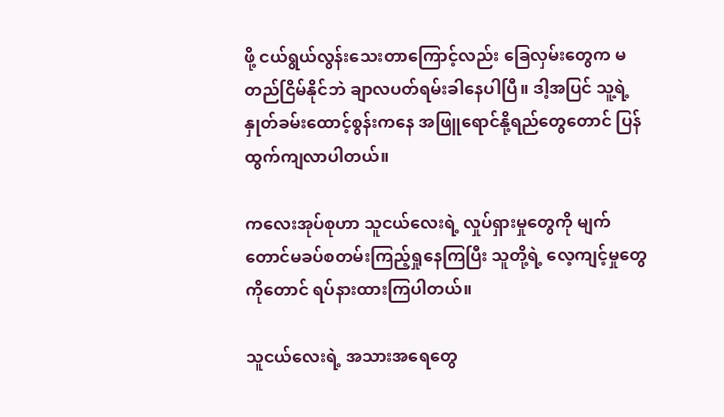ဖို့ ငယ်ရွယ်လွန်းသေးတာကြောင့်လည်း ခြေလှမ်းတွေက မတည်ငြိမ်နိုင်ဘဲ ချာလပတ်ရမ်းခါနေပါပြီ။ ဒါ့အပြင် သူ့ရဲ့နှုတ်ခမ်းထောင့်စွန်းကနေ အဖြူရောင်နို့ရည်တွေတောင် ပြန်ထွက်ကျလာပါတယ်။

ကလေးအုပ်စုဟာ သူငယ်လေးရဲ့ လှုပ်ရှားမှုတွေကို မျက်တောင်မခပ်စတမ်းကြည့်ရှုနေကြပြီး သူတို့ရဲ့ လေ့ကျင့်မှုတွေကိုတောင် ရပ်နားထားကြပါတယ်။

သူငယ်လေးရဲ့ အသားအရေတွေ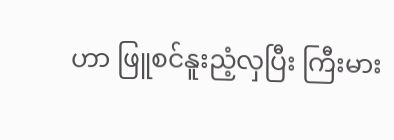ဟာ ဖြူစင်နူးညံ့လှပြီး ကြီးမား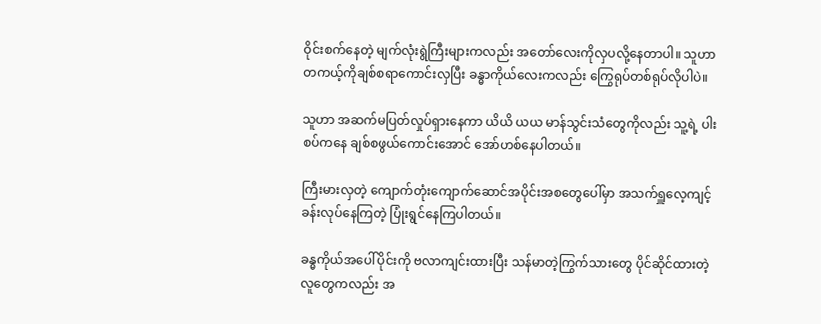ဝိုင်းစက်နေတဲ့ မျက်လုံးရွဲကြီးများကလည်း အတော်လေးကိုလှပလို့နေတာပါ။ သူဟာ တကယ့်ကိုချစ်စရာကောင်းလှပြီး ခန္ဓာကိုယ်လေးကလည်း ကြွေရုပ်တစ်ရုပ်လိုပါပဲ။

သူဟာ အဆက်မပြတ်လှုပ်ရှားနေကာ ယိယိ ယယ မာန်သွင်းသံတွေကိုလည်း သူ့ရဲ့ ပါးစပ်ကနေ ချစ်စဖွယ်ကောင်းအောင် အော်ဟစ်နေပါတယ်။

ကြီးမားလှတဲ့ ကျောက်တုံးကျောက်ဆောင်အပိုင်းအစတွေပေါ်မှာ အသက်ရှူလေ့ကျင့်ခန်းလုပ်နေကြတဲ့ ပြုံးရွင်နေကြပါတယ်။

ခန္ဓကိုယ်အပေါ်ပိုင်းကို ဗလာကျင်းထားပြီး သန်မာတဲ့ကြွက်သားတွေ ပိုင်ဆိုင်ထားတဲ့ လူတွေကလည်း အ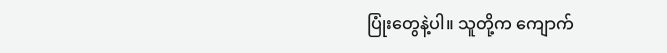ပြုံးတွေနဲ့ပါ။ သူတို့က ကျောက်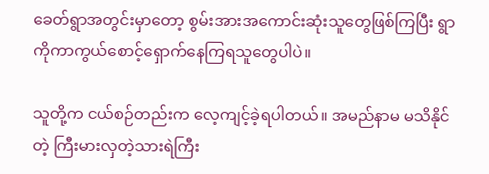ခေတ်ရွာအတွင်းမှာတော့ စွမ်းအားအကောင်းဆုံးသူတွေဖြစ်ကြပြီး ရွာကိုကာကွယ်စောင့်ရှောက်နေကြရသူတွေပါပဲ။

သူတို့က ငယ်စဉ်တည်းက လေ့ကျင့်ခဲ့ရပါတယ်။ အမည်နာမ မသိနိုင်တဲ့ ကြီးမားလှတဲ့သားရဲကြီး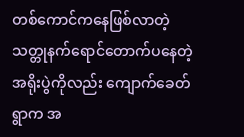တစ်ကောင်ကနေဖြစ်လာတဲ့ သတ္တုနက်ရောင်တောက်ပနေတဲ့ အရိုးပွဲကိုလည်း ကျောက်ခေတ်ရွာက အ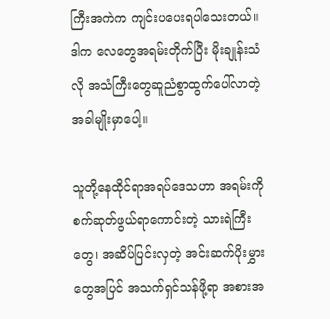ကြီးအကဲက ကျင်းပပေးရပါသေးတယ်။ ဒါက လေတွေအရမ်းတိုက်ပြီး မိုးချုန်းသံလို အသံကြီးတွေဆူညံစွာထွက်ပေါ်လာတဲ့ အခါမျိုးမှာပေါ့။

သူတို့နေထိုင်ရာအရပ်ဒေသဟာ အရမ်းကိုစက်ဆုတ်ဖွယ်ရာကောင်းတဲ့ သားရဲကြီးတွေ၊ အဆိပ်ပြင်းလှတဲ့ အင်းဆက်ပိုးမွှားတွေအပြင် အသက်ရှင်သန်ဖို့ရာ အစားအ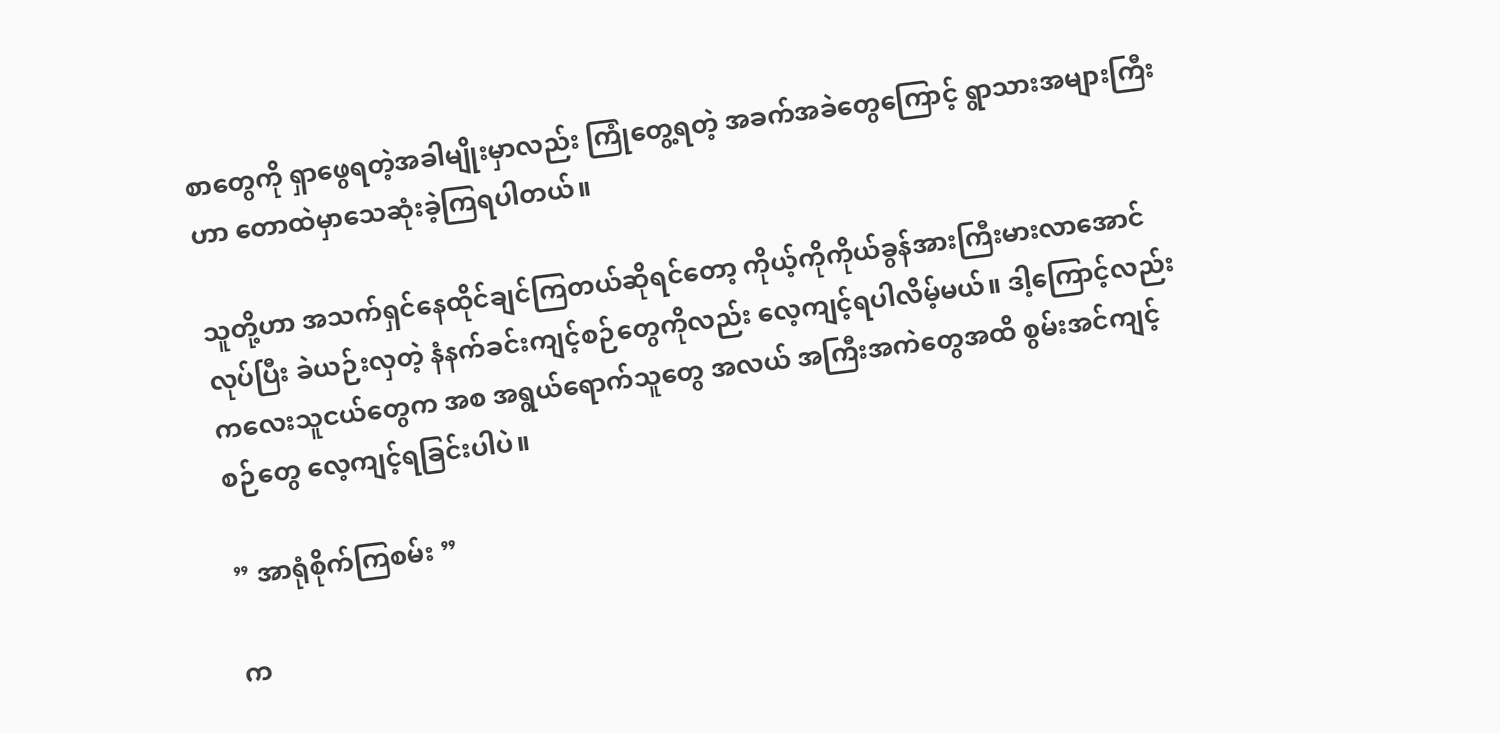စာတွေကို ရှာဖွေရတဲ့အခါမျိုးမှာလည်း ကြုံတွေ့ရတဲ့ အခက်အခဲတွေကြောင့် ရွာသားအများကြီးဟာ တောထဲမှာသေဆုံးခဲ့ကြရပါတယ်။

သူတို့ဟာ အသက်ရှင်နေထိုင်ချင်ကြတယ်ဆိုရင်တော့ ကိုယ့်ကိုကိုယ်ခွန်အားကြီးမားလာအောင်လုပ်ပြီး ခဲယဉ်းလှတဲ့ နံနက်ခင်းကျင့်စဉ်တွေကိုလည်း လေ့ကျင့်ရပါလိမ့်မယ်။ ဒါ့ကြောင့်လည်း ကလေးသူငယ်တွေက အစ အရွယ်ရောက်သူတွေ အလယ် အကြီးအကဲတွေအထိ စွမ်းအင်ကျင့်စဉ်တွေ လေ့ကျင့်ရခြင်းပါပဲ။

” အာရုံစိုက်ကြစမ်း ”

က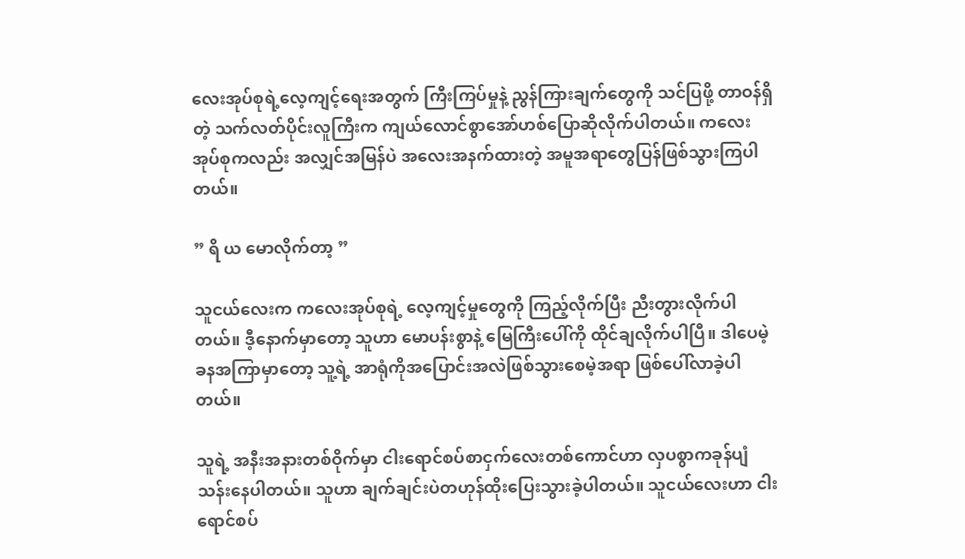လေးအုပ်စုရဲ့လေ့ကျင့်ရေးအတွက် ကြီးကြပ်မှုနဲ့ ညွန်ကြားချက်တွေကို သင်ပြဖို့ တာဝန်ရှိတဲ့ သက်လတ်ပိုင်းလူကြီးက ကျယ်လောင်စွာအော်ဟစ်ပြောဆိုလိုက်ပါတယ်။ ကလေးအုပ်စုကလည်း အလျှင်အမြန်ပဲ အလေးအနက်ထားတဲ့ အမူအရာတွေပြန်ဖြစ်သွားကြပါတယ်။

” ရိ ယ မောလိုက်တာ့ ”

သူငယ်လေးက ကလေးအုပ်စုရဲ့ လေ့ကျင့်မှုတွေကို ကြည့်လိုက်ပြီး ညီးတွားလိုက်ပါတယ်။ ဒီ့နောက်မှာတော့ သူဟာ မောပန်းစွာနဲ့ မြေကြီးပေါ်ကို ထိုင်ချလိုက်ပါပြီ။ ဒါပေမဲ့ ခနအကြာမှာတော့ သူ့ရဲ့ အာရုံကိုအပြောင်းအလဲဖြစ်သွားစေမဲ့အရာ ဖြစ်ပေါ်လာခဲ့ပါတယ်။

သူရဲ့ အနီးအနားတစ်ဝိုက်မှာ ငါးရောင်စပ်စာငှက်လေးတစ်ကောင်ဟာ လှပစွာကခုန်ပျံသန်းနေပါတယ်။ သူဟာ ချက်ချင်းပဲတဟုန်ထိုးပြေးသွားခဲ့ပါတယ်။ သူငယ်လေးဟာ ငါးရောင်စပ်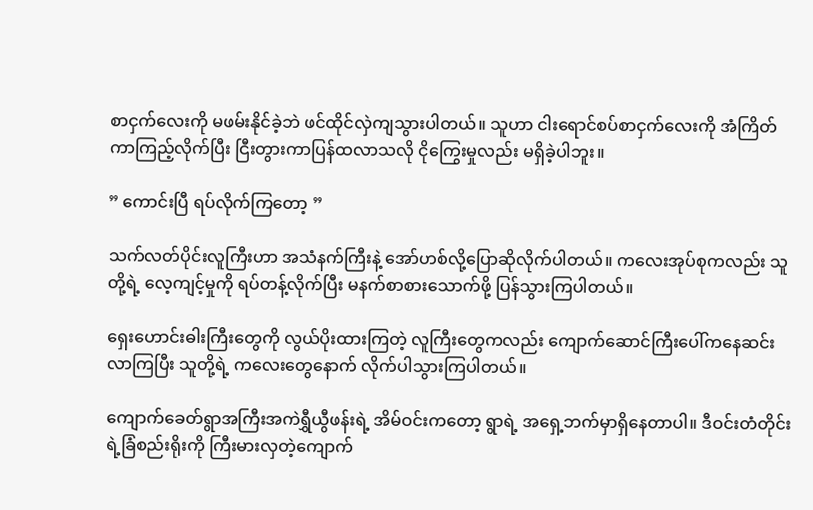စာငှက်လေးကို မဖမ်းနိုင်ခဲ့ဘဲ ဖင်ထိုင်လှဲကျသွားပါတယ်။ သူဟာ ငါးရောင်စပ်စာငှက်လေးကို အံကြိတ်ကာကြည့်လိုက်ပြီး ငြီးတွားကာပြန်ထလာသလို ငိုကြွေးမှုလည်း မရှိခဲ့ပါဘူး။

” ကောင်းပြီ ရပ်လိုက်ကြတော့ ”

သက်လတ်ပိုင်းလူကြီးဟာ အသံနက်ကြီးနဲ့ အော်ဟစ်လို့ပြောဆိုလိုက်ပါတယ်။ ကလေးအုပ်စုကလည်း သူတို့ရဲ့ လေ့ကျင့်မှုကို ရပ်တန့်လိုက်ပြီး မနက်စာစားသောက်ဖို့ ပြန်သွားကြပါတယ်။

ရှေးဟောင်းဓါးကြီးတွေကို လွယ်ပိုးထားကြတဲ့ လူကြီးတွေကလည်း ကျောက်ဆောင်ကြီးပေါ်ကနေဆင်းလာကြပြီး သူတို့ရဲ့ ကလေးတွေနောက် လိုက်ပါသွားကြပါတယ်။

ကျောက်ခေတ်ရွာအကြီးအကဲရွှီယွီဖန်းရဲ့ အိမ်ဝင်းကတော့ ရွာရဲ့ အရှေ့ဘက်မှာရှိနေတာပါ။ ဒီဝင်းတံတိုင်းရဲ့ခြံစည်းရိုးကို ကြီးမားလှတဲ့ကျောက်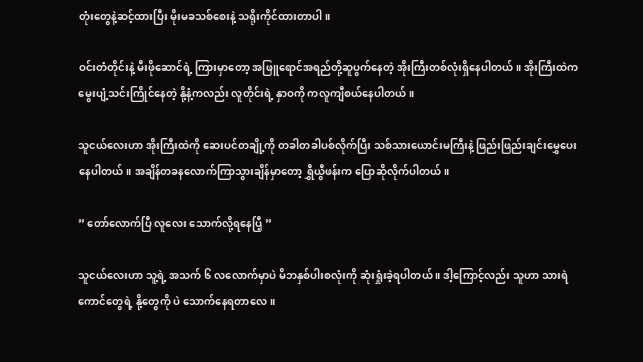တုံးတွေနဲ့ဆင့်ထားပြီး မိုးမခသစ်စေးနဲ့ သရိုးကိုင်ထားတာပါ။

ဝင်းတံတိုင်းနဲ့ မီးဖိုဆောင်ရဲ့ ကြားမှာတော့ အဖြူရောင်အရည်တို့ဆူပွက်နေတဲ့ အိုးကြီးတစ်လုံးရှိနေပါတယ်။ အိုးကြီးထဲက မွေးပျံ့သင်းကြိုင်နေတဲ့ နို့နံ့ကလည်း လူတိုင်းရဲ့ နှာဝကို ကလူကျီစယ်နေပါတယ်။

သူငယ်လေးဟာ အိုးကြီးထဲကို ဆေးပင်တချို့ကို တခါတခါပစ်လိုက်ပြီး သစ်သားယောင်းမကြီးနဲ့ ဖြည်းဖြည်းချင်းမွှေပေးနေပါတယ်။ အချိန်တခနလောက်ကြာသွားချိန်မှာတော့ ရွှီယွီဖန်းက ပြောဆိုလိုက်ပါတယ်။

” တော်လောက်ပြီ လူလေး သောက်လို့ရနေပြီ့ ”

သူငယ်လေးဟာ သူ့ရဲ့ အသက် ၆ လလောက်မှာပဲ မိဘနှစ်ပါးစလုံးကို ဆုံးရှုံးခဲ့ရပါတယ် ။ ဒါ့ကြောင့်လည်း သူဟာ သားရဲကောင်တွေရဲ့ နို့တွေကို ပဲ သောက်နေရတာလေ ။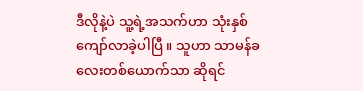ဒီလိုနဲ့ပဲ သူ့ရဲ့အသက်ဟာ သုံးနှစ်ကျော်လာခဲ့ပါပြီ ။ သူဟာ သာမန်ခလေးတစ်ယောက်သာ ဆိုရင်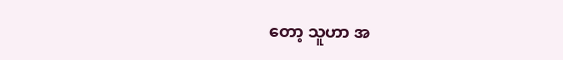တော့ သူဟာ အ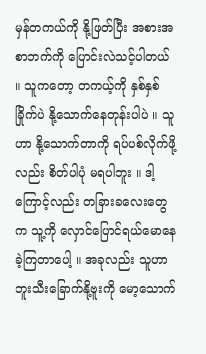မှန်တကယ်ကို နို့ဖြတ်ပြီး အစားအစာဘက်ကို ပြောင်းလဲသင့်ပါတယ် ။ သူကတော့ တကယ့်ကို နှစ်နှစ်ခြိုက်ပဲ နို့သောက်နေတုန်းပါပဲ ။ သူဟာ နို့သောက်တာကို ရပ်ပစ်လိုက်ဖို့လည်း စိတ်ပါပုံ မရပါဘူး ။ ဒါ့ကြောင့်လည်း တခြားခလေးတွေက သူ့ကို လှောင်ပြောင်ရယ်မောနေခဲ့ကြတာပေါ့ ။ အခုလည်း သူဟာ ဘူးသီးခြောက်နို့ဗူးကို မော့သောက်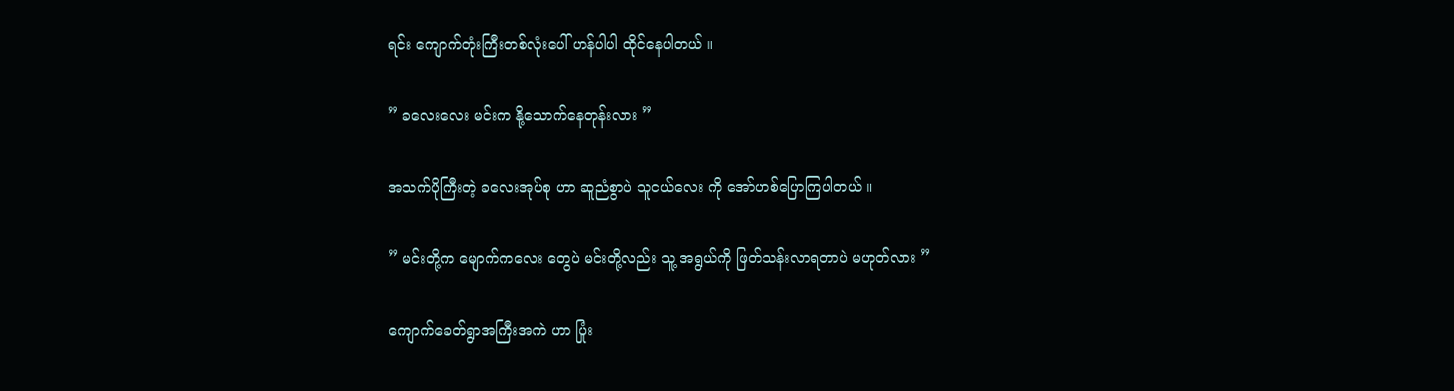ရင်း ကျောက်တုံးကြီးတစ်လုံးပေါ် ဟန်ပါပါ ထိုင်နေပါတယ် ။

” ခလေးလေး မင်းက နို့သောက်နေတုန်းလား ”

အသက်ပိုကြီးတဲ့ ခလေးအုပ်စု ဟာ ဆူညံစွာပဲ သူငယ်လေး ကို အော်ဟစ်ပြောကြပါတယ် ။

” မင်းတို့က မျောက်ကလေး တွေပဲ မင်းတို့လည်း သူ့ အရွယ်ကို ဖြတ်သန်းလာရတာပဲ မဟုတ်လား ”

ကျောက်ခေတ်ရွာအကြီးအကဲ ဟာ ပြုံး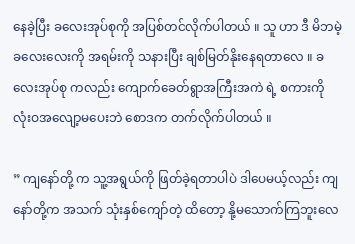နေခဲ့ပြီး ခလေးအုပ်စုကို အပြစ်တင်လိုက်ပါတယ် ။ သူ ဟာ ဒီ မိဘမဲ့ ခလေးလေးကို အရမ်းကို သနားပြီး ချစ်မြတ်နိုးနေရတာလေ ။ ခလေးအုပ်စု ကလည်း ကျောက်ခေတ်ရွာအကြီးအကဲ ရဲ့ စကားကို လုံးဝအလျော့မပေးဘဲ စောဒက တက်လိုက်ပါတယ် ။

” ကျနော်တို့ က သူ့အရွယ်ကို ဖြတ်ခဲ့ရတာပါပဲ ဒါပေမယ့်လည်း ကျနော်တို့က အသက် သုံးနှစ်ကျော်တဲ့ ထိတော့ နို့မသောက်ကြဘူးလေ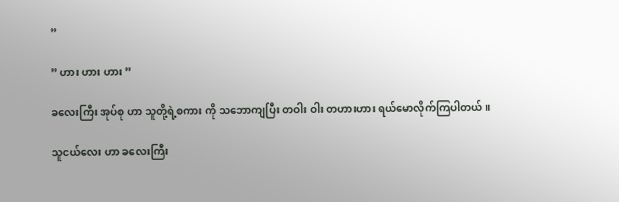”

” ဟား ဟား ဟား ”

ခလေးကြီး အုပ်စု ဟာ သူတို့ရဲ့စကား ကို သဘောကျပြီး တဝါး ဝါး တဟားဟား ရယ်မောလိုက်ကြပါတယ် ။

သူငယ်လေး ဟာ ခလေးကြီး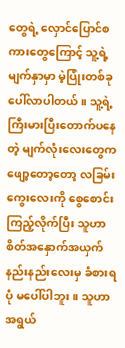တွေရဲ့ လှောင်ပြောင်စကားတွေကြောင့် သူ့ရဲ့ မျက်နှာမှာ မဲ့ပြုံးတစ်ခု ပေါ်လာပါတယ် ။ သူ့ရဲ့ ကြီးမားပြီးတောက်ပနေတဲ့ မျက်လုံးလေးတွေက ဖျော့တော့တော့ လခြမ်းကွေးလေးကို စွေစောင်းကြည့်လိုက်ပြီး သူဟာ စိတ်အနှောက်အယှက် နည်းနည်းလေးမှ ခံစားရပုံ မပေါ်ပါဘူး ။ သူဟာ အရွယ်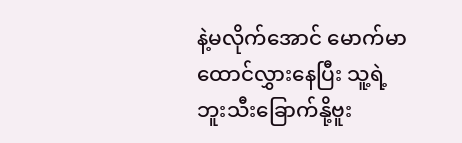နဲ့မလိုက်အောင် မောက်မာထောင်လွှားနေပြီး သူ့ရဲ့ ဘူးသီးခြောက်နို့ဗူး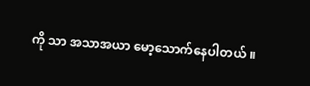ကို သာ အသာအယာ မော့သောက်နေပါတယ် ။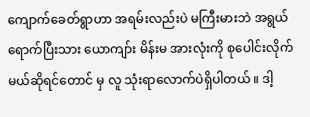ကျောက်ခေတ်ရွာဟာ အရမ်းလည်းပဲ မကြီးမားဘဲ အရွယ်ရောက်ပြီးသား ယောကျာ်း မိန်းမ အားလုံးကို စုပေါင်းလိုက်မယ်ဆိုရင်တောင် မှ လူ သုံးရာလောက်ပဲရှိပါတယ် ။ ဒါ့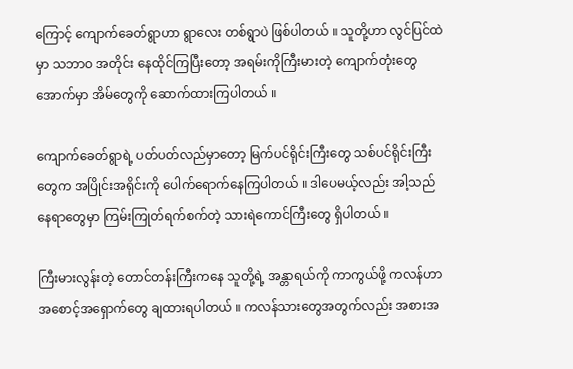ကြောင့် ကျောက်ခေတ်ရွာဟာ ရွာလေး တစ်ရွာပဲ ဖြစ်ပါတယ် ။ သူတို့ဟာ လွင်ပြင်ထဲမှာ သဘာဝ အတိုင်း နေထိုင်ကြပြီးတော့ အရမ်းကိုကြီးမားတဲ့ ကျောက်တုံးတွေအောက်မှာ အိမ်တွေကို ဆောက်ထားကြပါတယ် ။

ကျောက်ခေတ်ရွာရဲ့ ပတ်ပတ်လည်မှာတော့ မြက်ပင်ရိုင်းကြီးတွေ သစ်ပင်ရိုင်းကြီးတွေက အပြိုင်းအရိုင်းကို ပေါက်ရောက်နေကြပါတယ် ။ ဒါပေမယ့်လည်း အါ့သည်နေရာတွေမှာ ကြမ်းကြုတ်ရက်စက်တဲ့ သားရဲကောင်ကြီးတွေ ရှိပါတယ် ။

ကြီးမားလွန်းတဲ့ တောင်တန်းကြီးကနေ သူတို့ရဲ့ အန္တာရယ်ကို ကာကွယ်ဖို့ ကလန်ဟာ အစောင့်အရှောက်တွေ ချထားရပါတယ် ။ ကလန်သားတွေအတွက်လည်း အစားအ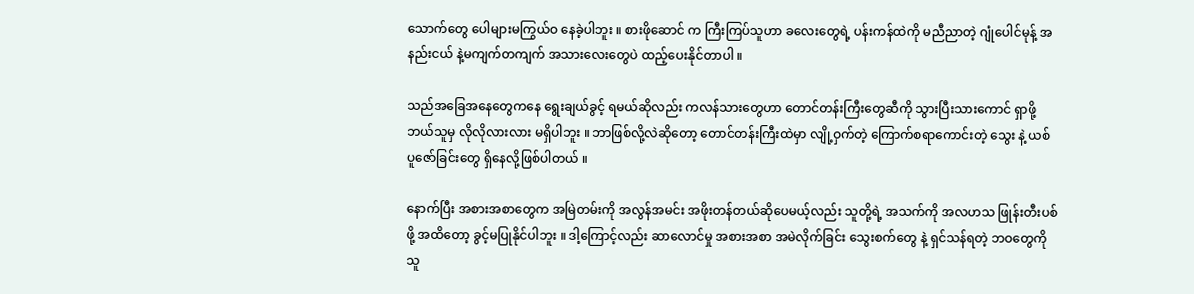သောက်တွေ ပေါများမကြွယ်ဝ နေခဲ့ပါဘူး ။ စားဖိုဆောင် က ကြီးကြပ်သူဟာ ခလေးတွေရဲ့ ပန်းကန်ထဲကို မညီညာတဲ့ ဂျုံပေါင်မုန့် အနည်းငယ် နဲ့မကျက်တကျက် အသားလေးတွေပဲ ထည့်ပေးနိုင်တာပါ ။

သည်အခြေအနေတွေကနေ ရွေးချယ်ခွင့် ရမယ်ဆိုလည်း ကလန်သားတွေဟာ တောင်တန်းကြီးတွေဆီကို သွားပြီးသားကောင် ရှာဖို့ ဘယ်သူမှ လိုလိုလားလား မရှိပါဘူး ။ ဘာဖြစ်လို့လဲဆိုတော့ တောင်တန်းကြီးထဲမှာ လျို့ဝှက်တဲ့ ကြောက်စရာကောင်းတဲ့ သွေး နဲ့ ယစ်ပူဇော်ခြင်းတွေ ရှိနေလို့ဖြစ်ပါတယ် ။

နောက်ပြီး အစားအစာတွေက အမြဲတမ်းကို အလွန်အမင်း အဖိုးတန်တယ်ဆိုပေမယ့်လည်း သူတို့ရဲ့ အသက်ကို အလဟသ ဖြုန်းတီးပစ်ဖို့ အထိတော့ ခွင့်မပြုနိုင်ပါဘူး ။ ဒါ့ကြောင့်လည်း ဆာလောင်မှု အစားအစာ အမဲလိုက်ခြင်း သွေးစက်တွေ နဲ့ ရှင်သန်ရတဲ့ ဘဝတွေကို သူ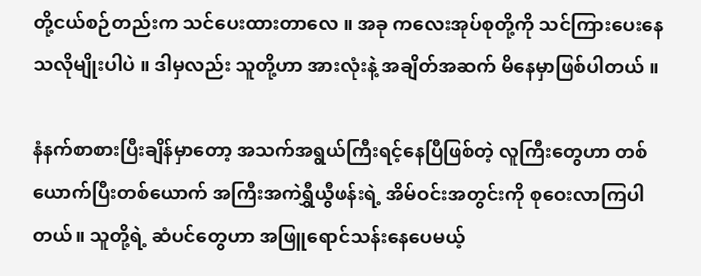တို့ငယ်စဉ်တည်းက သင်ပေးထားတာလေ ။ အခု ကလေးအုပ်စုတို့ကို သင်ကြားပေးနေသလိုမျိုးပါပဲ ။ ဒါမှလည်း သူတို့ဟာ အားလုံးနဲ့ အချိတ်အဆက် မိနေမှာဖြစ်ပါတယ် ။

နံနက်စာစားပြီးချိန်မှာတော့ အသက်အရွယ်ကြီးရင့်နေပြီဖြစ်တဲ့ လူကြီးတွေဟာ တစ်ယောက်ပြီးတစ်ယောက် အကြီးအကဲရွှီယွီဖန်းရဲ့ အိမ်ဝင်းအတွင်းကို စုဝေးလာကြပါတယ်။ သူတို့ရဲ့ ဆံပင်တွေဟာ အဖြူရောင်သန်းနေပေမယ့်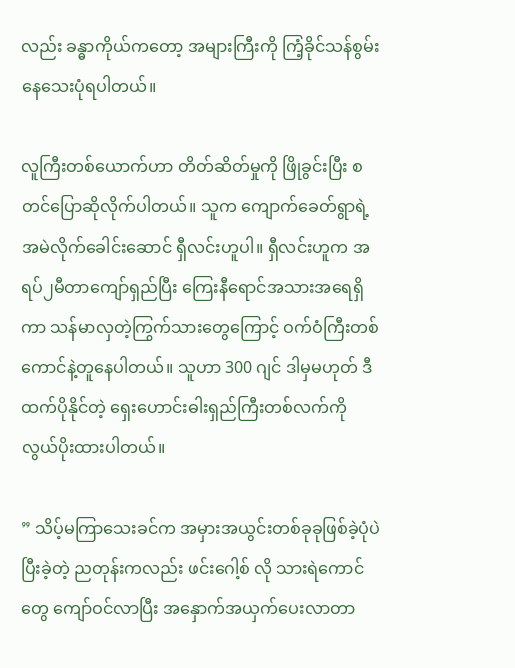လည်း ခန္ဓာကိုယ်ကတော့ အများကြီးကို ကြံ့ခိုင်သန်စွမ်းနေသေးပုံရပါတယ်။

လူကြီးတစ်ယောက်ဟာ တိတ်ဆိတ်မှုကို ဖြိုခွင်းပြီး စတင်ပြောဆိုလိုက်ပါတယ်။ သူက ကျောက်ခေတ်ရွာရဲ့ အမဲလိုက်ခေါင်းဆောင် ရှီလင်းဟူပါ။ ရှီလင်းဟူက အရပ်၂မီတာကျော်ရှည်ပြီး ကြေးနီရောင်အသားအရေရှိကာ သန်မာလှတဲ့ကြွက်သားတွေကြောင့် ဝက်ဝံကြီးတစ်ကောင်နဲ့တူနေပါတယ်။ သူဟာ 300 ဂျင် ဒါမှမဟုတ် ဒီထက်ပိုနိုင်တဲ့ ရှေးဟောင်းဓါးရှည်ကြီးတစ်လက်ကို လွယ်ပိုးထားပါတယ်။

” သိပ့်မကြာသေးခင်က အမှားအယွင်းတစ်ခုခုဖြစ်ခဲ့ပုံပဲ ပြီးခဲ့တဲ့ ညတုန်းကလည်း ဖင်းဂေါ့စ် လို သားရဲကောင်တွေ ကျော်ဝင်လာပြီး အနှောက်အယှက်ပေးလာတာ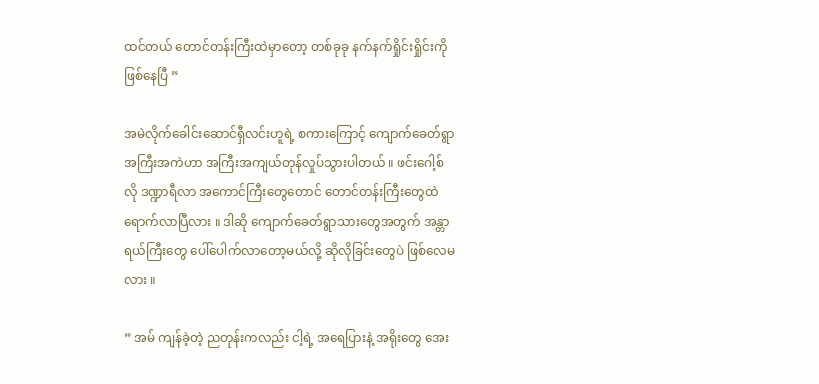ထင်တယ် တောင်တန်းကြီးထဲမှာတော့ တစ်ခုခု နက်နက်ရှိုင်းရှိုင်းကို ဖြစ်နေပြီ ”

အမဲလိုက်ခေါင်းဆောင်ရှီလင်းဟူရဲ့ စကားကြောင့် ကျောက်ခေတ်ရွာအကြီးအကဲဟာ အကြီးအကျယ်တုန်လှုပ်သွားပါတယ် ။ ဖင်းဂေါ့စ်လို ဒဏ္ဍာရီလာ အကောင်ကြီးတွေတောင် တောင်တန်းကြီးတွေထဲ ရောက်လာပြီလား ။ ဒါဆို ကျောက်ခေတ်ရွာသားတွေအတွက် အန္တာရယ်ကြီးတွေ ပေါ်ပေါက်လာတော့မယ်လို့ ဆိုလိုခြင်းတွေပဲ ဖြစ်လေမလား ။

” အမ် ကျန်ခဲ့တဲ့ ညတုန်းကလည်း ငါ့ရဲ့ အရေပြားနဲ့ အရိုးတွေ အေး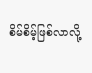စိမ်စိမ့်ဖြစ်လာလို့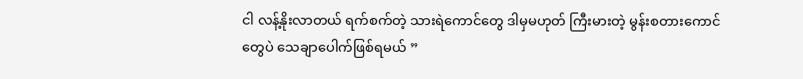ငါ လန့်နိုးလာတယ် ရက်စက်တဲ့ သားရဲကောင်တွေ ဒါမှမဟုတ် ကြီးမားတဲ့ မွန်းစတားကောင်တွေပဲ သေချာပေါက်ဖြစ်ရမယ် ”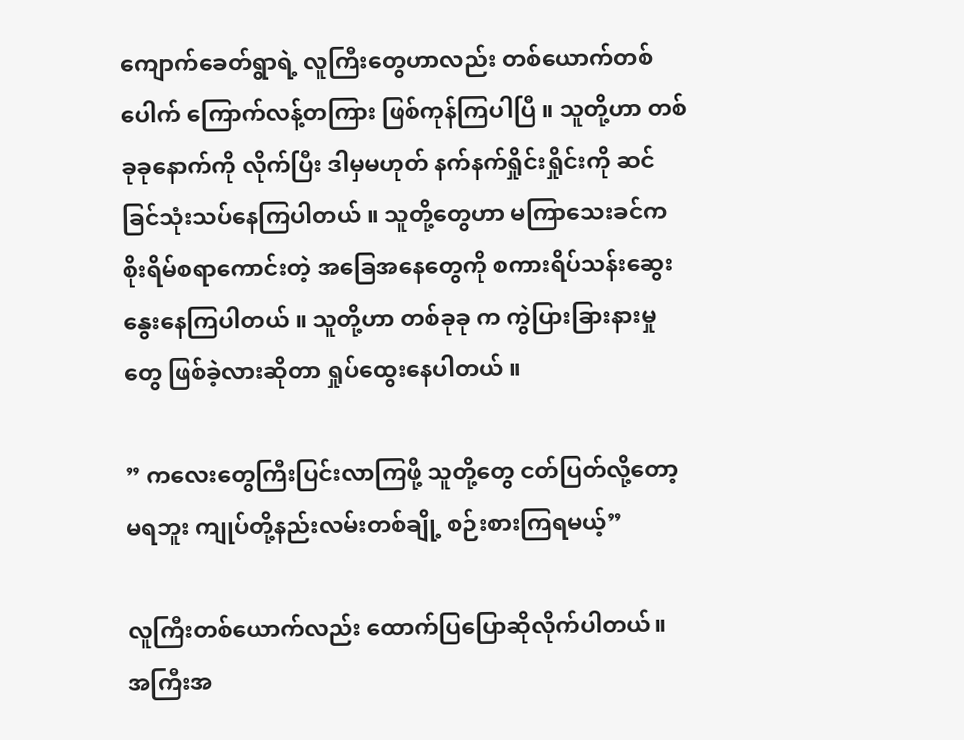ကျောက်ခေတ်ရွာရဲ့ လူကြီးတွေဟာလည်း တစ်ယောက်တစ်ပေါက် ကြောက်လန့်တကြား ဖြစ်ကုန်ကြပါပြီ ။ သူတို့ဟာ တစ်ခုခုနောက်ကို လိုက်ပြီး ဒါမှမဟုတ် နက်နက်ရှိုင်းရှိုင်းကို ဆင်ခြင်သုံးသပ်နေကြပါတယ် ။ သူတို့တွေဟာ မကြာသေးခင်က စိုးရိမ်စရာကောင်းတဲ့ အခြေအနေတွေကို စကားရိပ်သန်းဆွေးနွေးနေကြပါတယ် ။ သူတို့ဟာ တစ်ခုခု က ကွဲပြားခြားနားမှုတွေ ဖြစ်ခဲ့လားဆိုတာ ရှုပ်ထွေးနေပါတယ် ။

” ကလေးတွေကြီးပြင်းလာကြဖို့ သူတို့တွေ ငတ်ပြတ်လို့တော့ မရဘူး ကျုပ်တို့နည်းလမ်းတစ်ချို့ စဉ်းစားကြရမယ့်”

လူကြီးတစ်ယောက်လည်း ထောက်ပြပြောဆိုလိုက်ပါတယ်။
အကြီးအ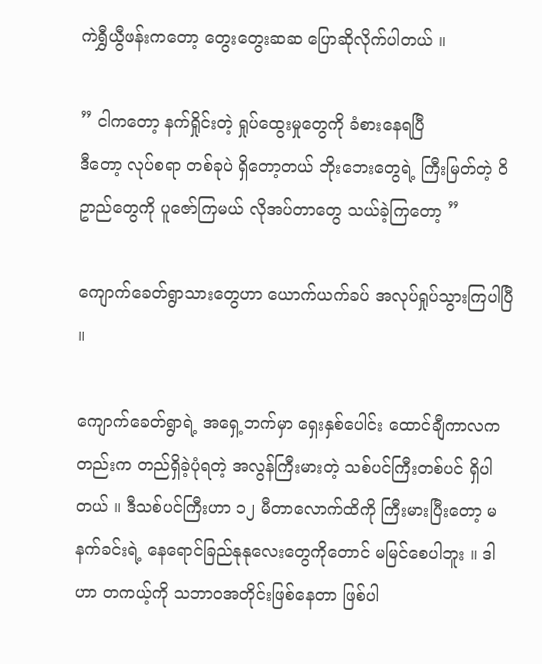ကဲရွှီယွီဖန်းကတော့ တွေးတွေးဆဆ ပြောဆိုလိုက်ပါတယ် ။

” ငါကတော့ နက်ရှိုင်းတဲ့ ရှုပ်ထွေးမှုတွေကို ခံစားနေရပြီ
ဒီတော့ လုပ်စရာ တစ်ခုပဲ ရှိတော့တယ် ဘိုးဘေးတွေရဲ့ ကြီးမြတ်တဲ့ ဝိဥာည်တွေကို ပူဇော်ကြမယ် လိုအပ်တာတွေ သယ်ခဲ့ကြတော့ ”

ကျောက်ခေတ်ရွာသားတွေဟာ ယောက်ယက်ခပ် အလုပ်ရှုပ်သွားကြပါပြီ ။

ကျောက်ခေတ်ရွာရဲ့ အရှေ့ဘက်မှာ ရှေးနှစ်ပေါင်း ထောင်ချီကာလကတည်းက တည်ရှိခဲ့ပုံရတဲ့ အလွန်ကြီးမားတဲ့ သစ်ပင်ကြီးတစ်ပင် ရှိပါတယ် ။ ဒီသစ်ပင်ကြီးဟာ ၁၂ မီတာလောက်ထိကို ကြီးမားပြီးတော့ မနက်ခင်းရဲ့ နေရောင်ခြည်နုနုလေးတွေကိုတောင် မမြင်စေပါဘူး ။ ဒါဟာ တကယ့်ကို သဘာဝအတိုင်းဖြစ်နေတာ ဖြစ်ပါ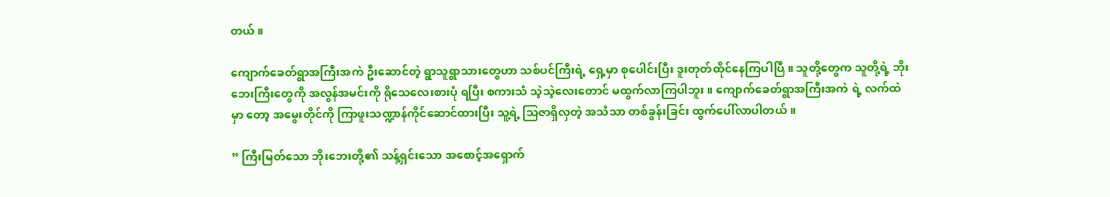တယ် ။

ကျောက်ခေတ်ရွာအကြီးအကဲ ဦးဆောင်တဲ့ ရွာသူရွာသားတွေဟာ သစ်ပင်ကြီးရဲ့ ရှေ့မှာ စုပေါင်းပြီး ဒူးတုတ်ထိုင်နေကြပါပြီ ။ သူတို့တွေက သူတို့ရဲ့ ဘိုးဘေးကြီးတွေကို အလွန်အမင်းကို ရိုသေလေးစားပုံ ရပြီး စကားသံ သဲ့သဲ့လေးတောင် မထွက်လာကြပါဘူး ။ ကျောက်ခေတ်ရွာအကြီးအကဲ ရဲ့ လက်ထဲမှာ တော့ အမွေးတိုင်ကို ကြာဖူးသဏ္ဍာန်ကိုင်ဆောင်ထားပြီး သူ့ရဲ့ သြဇာရှိလှတဲ့ အသံသာ တစ်ခွန်းခြင်း ထွက်ပေါ်လာပါတယ် ။

” ကြီးမြတ်သော ဘိုးဘေးတို့၏ သန့်ရှင်းသော အစောင့်အရှောက်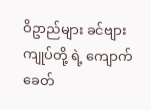ဝိဥာည်များ ခင်ဗျား ကျုပ်တို့ ရဲ့ ကျောက်ခေတ်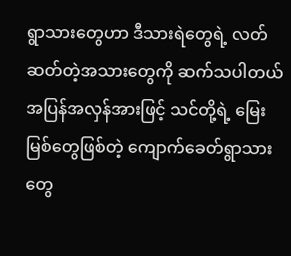ရွာသားတွေဟာ ဒီသားရဲတွေရဲ့ လတ်ဆတ်တဲ့အသားတွေကို ဆက်သပါတယ် အပြန်အလှန်အားဖြင့် သင်တို့ရဲ့ မြေးမြစ်တွေဖြစ်တဲ့ ကျောက်ခေတ်ရွာသားတွေ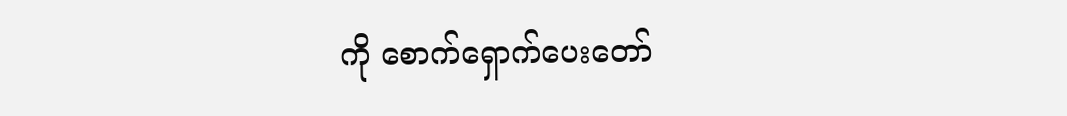ကို စောက်ရှောက်ပေးတော်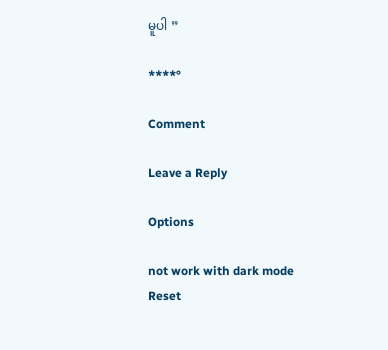မူပါ ”

****°

Comment

Leave a Reply

Options

not work with dark mode
Reset